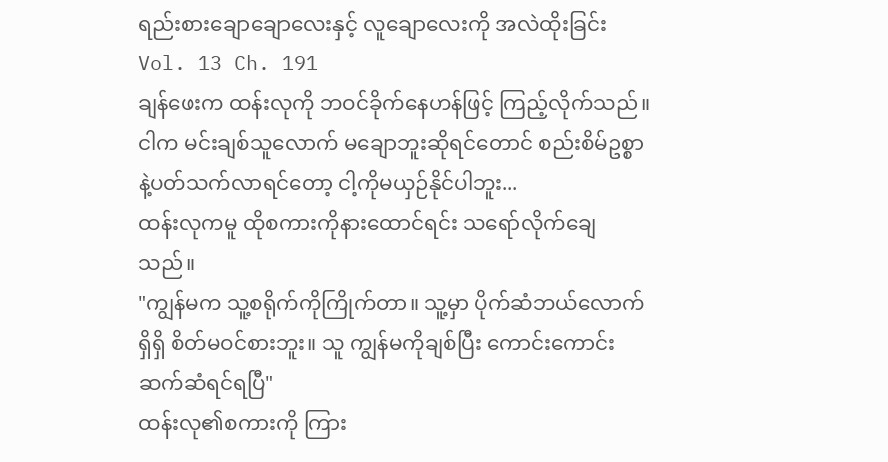ရည်းစားချောချောလေးနှင့် လူချောလေးကို အလဲထိုးခြင်း
Vol. 13 Ch. 191
ချန်ဖေးက ထန်းလုကို ဘဝင်ခိုက်နေဟန်ဖြင့် ကြည့်လိုက်သည်။
ငါက မင်းချစ်သူလောက် မချောဘူးဆိုရင်တောင် စည်းစိမ်ဥစ္စာနဲ့ပတ်သက်လာရင်တော့ ငါ့ကိုမယှဉ်နိုင်ပါဘူး...
ထန်းလုကမူ ထိုစကားကိုနားထောင်ရင်း သရော်လိုက်ချေသည်။
"ကျွန်မက သူ့စရိုက်ကိုကြိုက်တာ။ သူ့မှာ ပိုက်ဆံဘယ်လောက်ရှိရှိ စိတ်မဝင်စားဘူး။ သူ ကျွန်မကိုချစ်ပြီး ကောင်းကောင်းဆက်ဆံရင်ရပြီ"
ထန်းလု၏စကားကို ကြား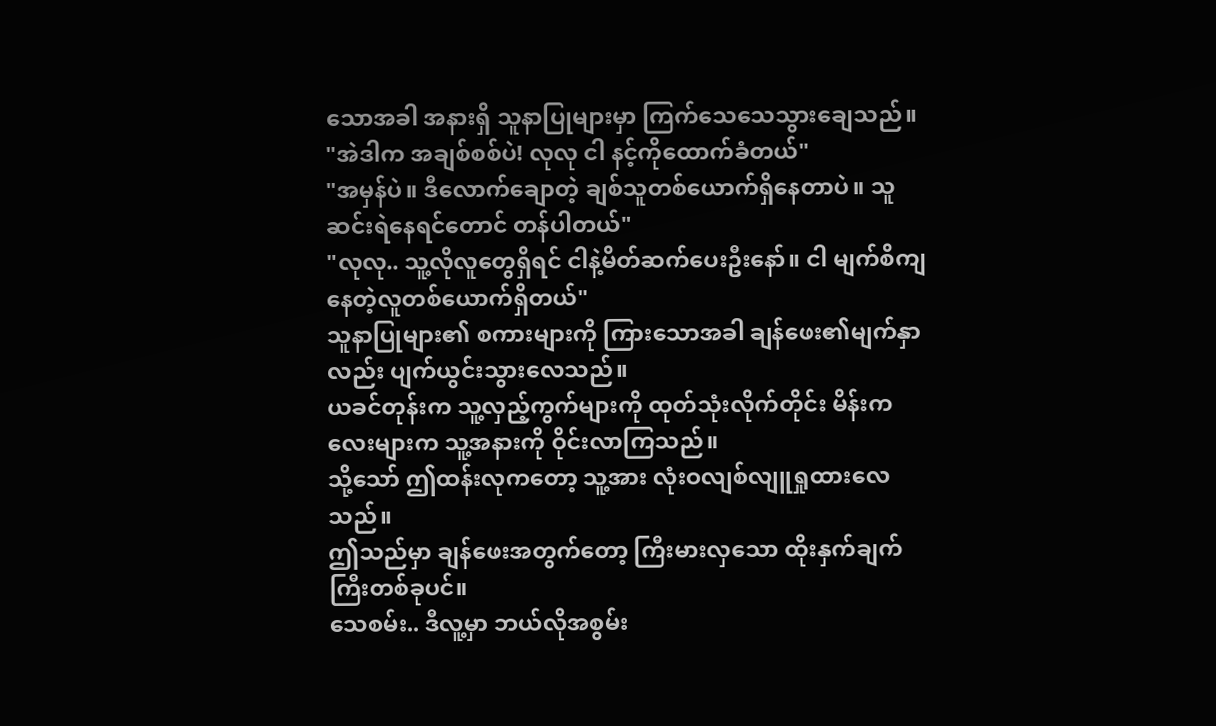သောအခါ အနားရှိ သူနာပြုများမှာ ကြက်သေသေသွားချေသည်။
"အဲဒါက အချစ်စစ်ပဲ! လုလု ငါ နင့်ကိုထောက်ခံတယ်"
"အမှန်ပဲ။ ဒီလောက်ချောတဲ့ ချစ်သူတစ်ယောက်ရှိနေတာပဲ။ သူ ဆင်းရဲနေရင်တောင် တန်ပါတယ်"
"လုလု.. သူ့လိုလူတွေရှိရင် ငါနဲ့မိတ်ဆက်ပေးဦးနော်။ ငါ မျက်စိကျနေတဲ့လူတစ်ယောက်ရှိတယ်"
သူနာပြုများ၏ စကားများကို ကြားသောအခါ ချန်ဖေး၏မျက်နှာလည်း ပျက်ယွင်းသွားလေသည်။
ယခင်တုန်းက သူ့လှည့်ကွက်များကို ထုတ်သုံးလိုက်တိုင်း မိန်းကလေးများက သူ့အနားကို ဝိုင်းလာကြသည်။
သို့သော် ဤထန်းလုကတော့ သူ့အား လုံးဝလျစ်လျူရှုထားလေသည်။
ဤသည်မှာ ချန်ဖေးအတွက်တော့ ကြီးမားလှသော ထိုးနှက်ချက်ကြီးတစ်ခုပင်။
သေစမ်း.. ဒီလူ့မှာ ဘယ်လိုအစွမ်း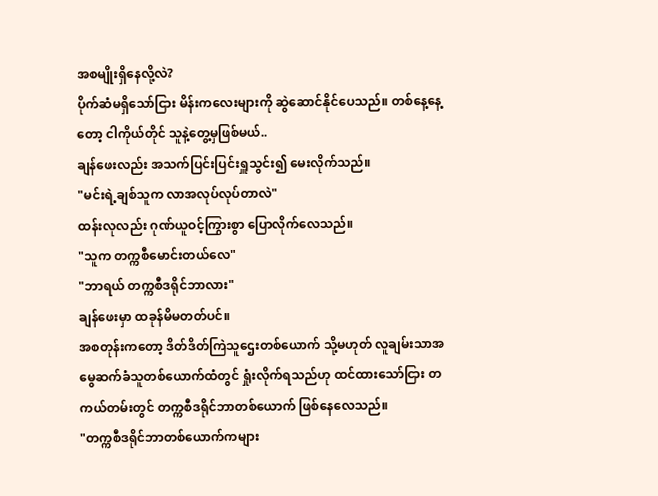အစမျိုးရှိနေလို့လဲ?
ပိုက်ဆံမရှိသော်ငြား မိန်းကလေးများကို ဆွဲဆောင်နိုင်ပေသည်။ တစ်နေ့နေ့တော့ ငါကိုယ်တိုင် သူနဲ့တွေ့မှဖြစ်မယ်..
ချန်ဖေးလည်း အသက်ပြင်းပြင်းရှူသွင်း၍ မေးလိုက်သည်။
"မင်းရဲ့ချစ်သူက လာအလုပ်လုပ်တာလဲ"
ထန်းလုလည်း ဂုဏ်ယူဝင့်ကြွားစွာ ပြောလိုက်လေသည်။
"သူက တက္ကစီမောင်းတယ်လေ"
"ဘာရယ် တက္ကစီဒရိုင်ဘာလား"
ချန်ဖေးမှာ ထခုန်မိမတတ်ပင်။
အစတုန်းကတော့ ဒိတ်ဒိတ်ကြဲသူဌေးတစ်ယောက် သို့မဟုတ် လူချမ်းသာအမွေဆက်ခံသူတစ်ယောက်ထံတွင် ရှုံးလိုက်ရသည်ဟု ထင်ထားသော်ငြား တကယ်တမ်းတွင် တက္ကစီဒရိုင်ဘာတစ်ယောက် ဖြစ်နေလေသည်။
"တက္ကစီဒရိုင်ဘာတစ်ယောက်ကများ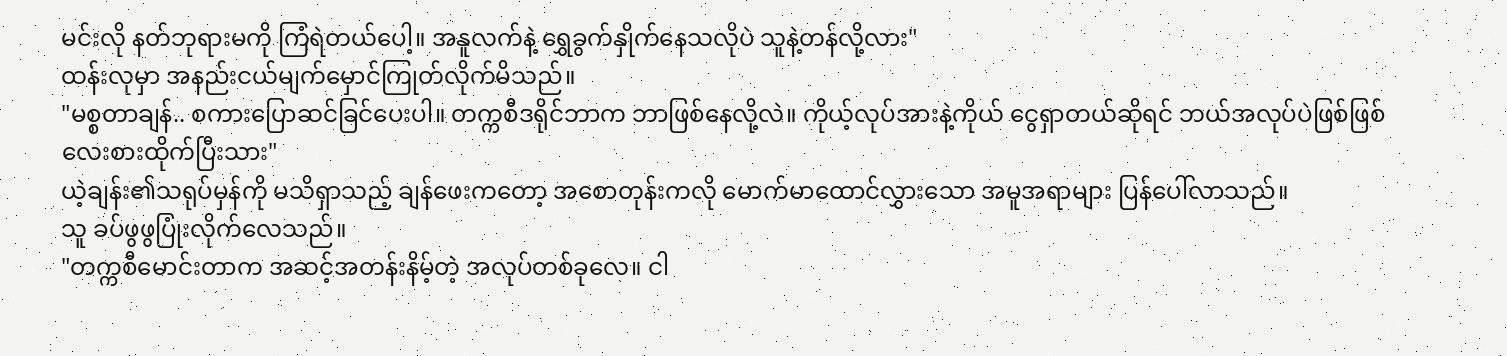မင်းလို နတ်ဘုရားမကို ကြံရဲတယ်ပေါ့။ အနူလက်နဲ့ ရွှေခွက်နှိုက်နေသလိုပဲ သူနဲ့တန်လို့လား"
ထန်းလုမှာ အနည်းငယ်မျက်မှောင်ကြုတ်လိုက်မိသည်။
"မစ္စတာချန်.. စကားပြောဆင်ခြင်ပေးပါ။ တက္ကစီဒရိုင်ဘာက ဘာဖြစ်နေလို့လဲ။ ကိုယ့်လုပ်အားနဲ့ကိုယ် ငွေရှာတယ်ဆိုရင် ဘယ်အလုပ်ပဲဖြစ်ဖြစ် လေးစားထိုက်ပြီးသား"
ယဲ့ချန်း၏သရုပ်မှန်ကို မသိရှာသည့် ချန်ဖေးကတော့ အစောတုန်းကလို မောက်မာထောင်လွှားသော အမူအရာများ ပြန်ပေါ်လာသည်။
သူ ခပ်ဖွဖွပြုံးလိုက်လေသည်။
"တက္ကစီမောင်းတာက အဆင့်အတန်းနိမ့်တဲ့ အလုပ်တစ်ခုလေ။ ငါ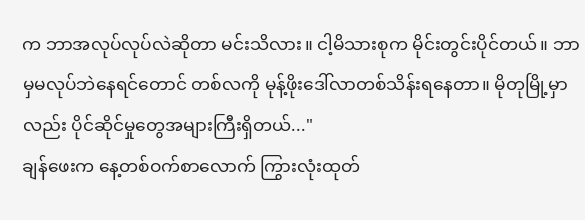က ဘာအလုပ်လုပ်လဲဆိုတာ မင်းသိလား။ ငါ့မိသားစုက မိုင်းတွင်းပိုင်တယ်။ ဘာမှမလုပ်ဘဲနေရင်တောင် တစ်လကို မုန့်ဖိုးဒေါ်လာတစ်သိန်းရနေတာ။ မိုတုမြို့မှာလည်း ပိုင်ဆိုင်မှုတွေအများကြီးရှိတယ်..."
ချန်ဖေးက နေ့တစ်ဝက်စာလောက် ကြွားလုံးထုတ်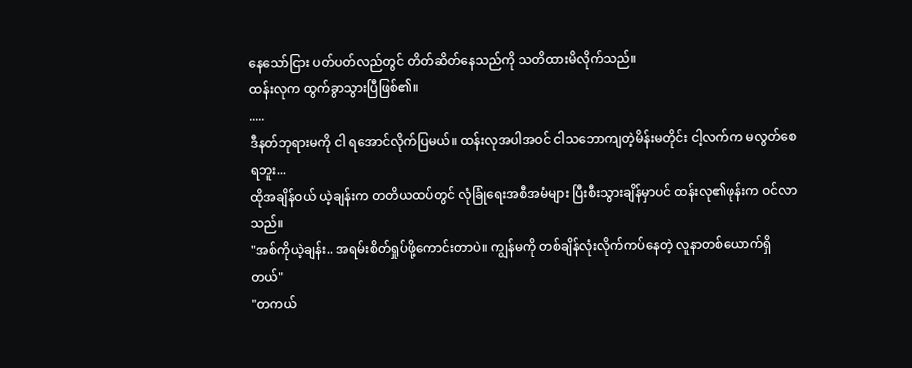နေသော်ငြား ပတ်ပတ်လည်တွင် တိတ်ဆိတ်နေသည်ကို သတိထားမိလိုက်သည်။
ထန်းလုက ထွက်ခွာသွားပြီဖြစ်၏။
.....
ဒီနတ်ဘုရားမကို ငါ ရအောင်လိုက်ပြမယ်။ ထန်းလုအပါအဝင် ငါသဘောကျတဲ့မိန်းမတိုင်း ငါ့လက်က မလွတ်စေရဘူး...
ထိုအချိန်ဝယ် ယဲ့ချန်းက တတိယထပ်တွင် လုံခြုံရေးအစီအမံများ ပြီးစီးသွားချိန်မှာပင် ထန်းလု၏ဖုန်းက ဝင်လာသည်။
"အစ်ကိုယဲ့ချန်း.. အရမ်းစိတ်ရှုပ်ဖို့ကောင်းတာပဲ။ ကျွန်မကို တစ်ချိန်လုံးလိုက်ကပ်နေတဲ့ လူနာတစ်ယောက်ရှိတယ်"
"တကယ်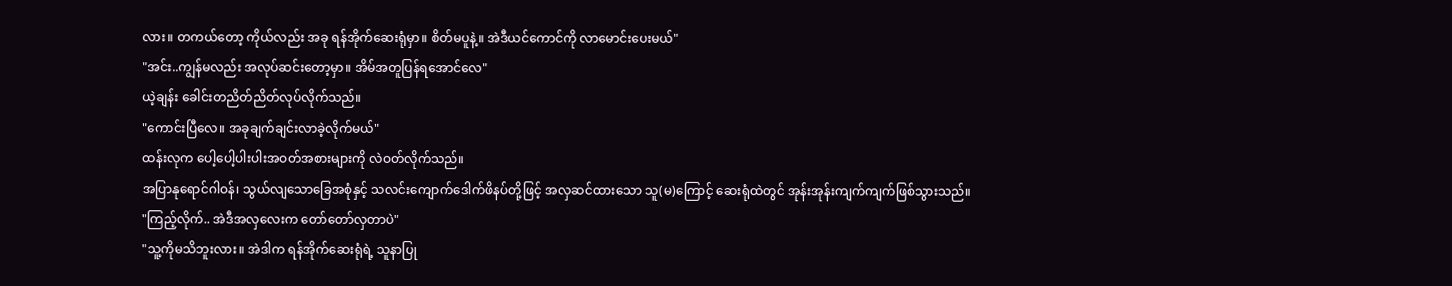လား။ တကယ်တော့ ကိုယ်လည်း အခု ရန်အိုက်ဆေးရုံမှာ။ စိတ်မပူနဲ့။ အဲဒီယင်ကောင်ကို လာမောင်းပေးမယ်"
"အင်း..ကျွန်မလည်း အလုပ်ဆင်းတော့မှာ။ အိမ်အတူပြန်ရအောင်လေ"
ယဲ့ချန်း ခေါင်းတညိတ်ညိတ်လုပ်လိုက်သည်။
"ကောင်းပြီလေ။ အခုချက်ချင်းလာခဲ့လိုက်မယ်"
ထန်းလုက ပေါ့ပေါ့ပါးပါးအဝတ်အစားများကို လဲဝတ်လိုက်သည်။
အပြာနုရောင်ဂါဝန်၊ သွယ်လျသောခြေအစုံနှင့် သလင်းကျောက်ဒေါက်ဖိနပ်တို့ဖြင့် အလှဆင်ထားသော သူ(မ)ကြောင့် ဆေးရုံထဲတွင် အုန်းအုန်းကျက်ကျက်ဖြစ်သွားသည်။
"ကြည့်လိုက်.. အဲဒီအလှလေးက တော်တော်လှတာပဲ"
"သူ့ကိုမသိဘူးလား။ အဲဒါက ရန်အိုက်ဆေးရုံရဲ့ သူနာပြု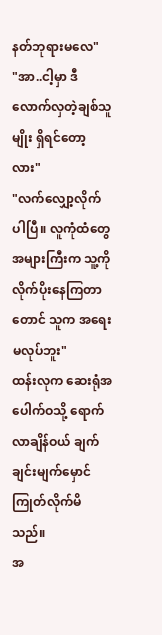နတ်ဘုရားမလေ"
"အာ..ငါ့မှာ ဒီလောက်လှတဲ့ချစ်သူမျိုး ရှိရင်တော့လား"
"လက်လျှော့လိုက်ပါပြီ။ လူကုံထံတွေအများကြီးက သူ့ကို လိုက်ပိုးနေကြတာတောင် သူက အရေးမလုပ်ဘူး"
ထန်းလုက ဆေးရုံအပေါက်ဝသို့ ရောက်လာချိန်ဝယ် ချက်ချင်းမျက်မှောင်ကြုတ်လိုက်မိသည်။
အ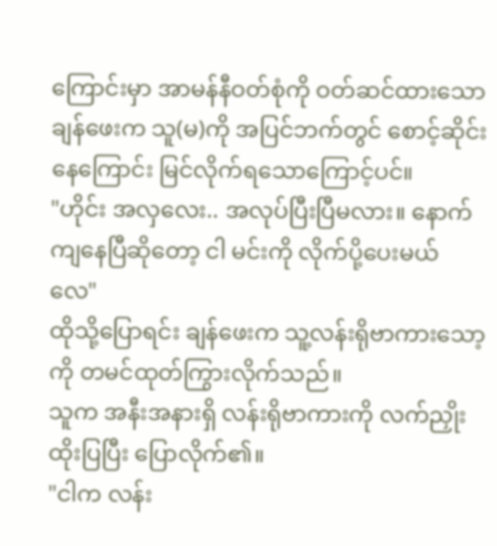ကြောင်းမှာ အာမန်နီဝတ်စုံကို ဝတ်ဆင်ထားသော ချန်ဖေးက သူ(မ)ကို အပြင်ဘက်တွင် စောင့်ဆိုင်းနေကြောင်း မြင်လိုက်ရသောကြောင့်ပင်။
"ဟိုင်း အလှလေး.. အလုပ်ပြီးပြီမလား။ နောက်ကျနေပြီဆိုတော့ ငါ မင်းကို လိုက်ပို့ပေးမယ်လေ"
ထိုသို့ပြောရင်း ချန်ဖေးက သူ့လန်းရိုဗာကားသော့ကို တမင်ထုတ်ကြွားလိုက်သည်။
သူက အနီးအနားရှိ လန်းရိုဗာကားကို လက်ညှိုးထိုးပြပြီး ပြောလိုက်၏။
"ငါက လန်း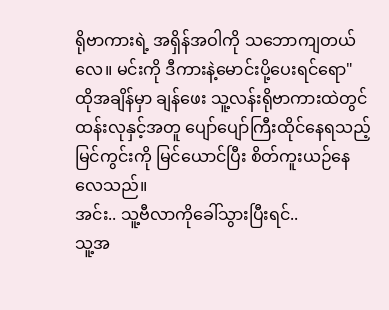ရိုဗာကားရဲ့ အရှိန်အဝါကို သဘောကျတယ်လေ။ မင်းကို ဒီကားနဲ့မောင်းပို့ပေးရင်ရော"
ထိုအချိန်မှာ ချန်ဖေး သူ့လန်းရိုဗာကားထဲတွင် ထန်းလုနှင့်အတူ ပျော်ပျော်ကြီးထိုင်နေရသည့်မြင်ကွင်းကို မြင်ယောင်ပြီး စိတ်ကူးယဉ်နေလေသည်။
အင်း.. သူ့ဗီလာကိုခေါ်သွားပြီးရင်..
သူ့အ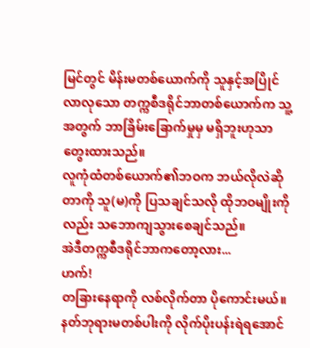မြင်တွင် မိန်းမတစ်ယောက်ကို သူနှင့်အပြိုင်လာလုသော တက္ကစီဒရိုင်ဘာတစ်ယောက်က သူ့အတွက် ဘာခြိမ်းခြောက်မှုမှ မရှိဘူးဟုသာ တွေးထားသည်။
လူကုံထံတစ်ယောက်၏ဘဝက ဘယ်လိုလဲဆိုတာကို သူ(မ)ကို ပြသချင်သလို ထိုဘဝမျိုးကိုလည်း သဘောကျသွားစေချင်သည်။
အဲဒီတက္ကစီဒရိုင်ဘာကတော့လား...
ဟက်!
တခြားနေရာကို လစ်လိုက်တာ ပိုကောင်းမယ်။
နတ်ဘုရားမတစ်ပါးကို လိုက်ပိုးပန်းရဲရအောင်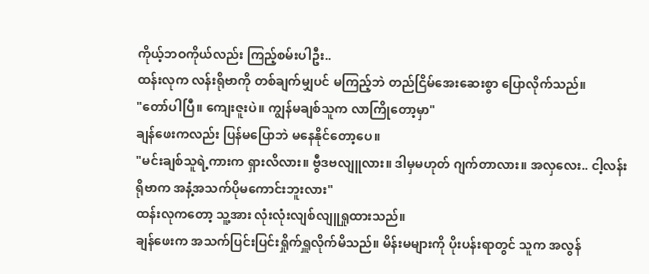ကိုယ့်ဘဝကိုယ်လည်း ကြည့်စမ်းပါဦး..
ထန်းလုက လန်းရိုဗာကို တစ်ချက်မျှပင် မကြည့်ဘဲ တည်ငြိမ်အေးဆေးစွာ ပြောလိုက်သည်။
"တော်ပါပြီ။ ကျေးဇူးပဲ။ ကျွန်မချစ်သူက လာကြိုတော့မှာ"
ချန်ဖေးကလည်း ပြန်မပြောဘဲ မနေနိုင်တော့ပေ။
"မင်းချစ်သူရဲ့ကားက ရှားလိလား။ ဗွီဒဗလျူလား။ ဒါမှမဟုတ် ဂျက်တာလား။ အလှလေး.. ငါ့လန်းရိုဗာက အနံ့အသက်ပိုမကောင်းဘူးလား"
ထန်းလုကတော့ သူ့အား လုံးလုံးလျစ်လျူရှုထားသည်။
ချန်ဖေးက အသက်ပြင်းပြင်းရှိုက်ရှူလိုက်မိသည်။ မိန်းမများကို ပိုးပန်းရာတွင် သူက အလွန်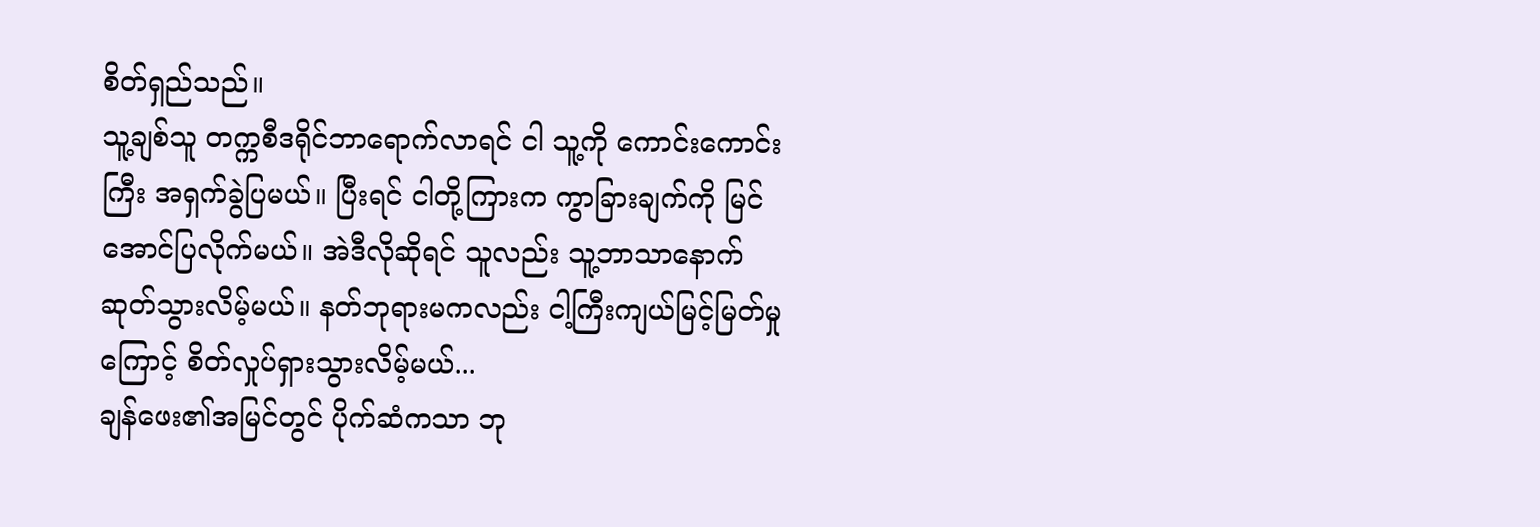စိတ်ရှည်သည်။
သူ့ချစ်သူ တက္ကစီဒရိုင်ဘာရောက်လာရင် ငါ သူ့ကို ကောင်းကောင်းကြီး အရှက်ခွဲပြမယ်။ ပြီးရင် ငါတို့ကြားက ကွာခြားချက်ကို မြင်အောင်ပြလိုက်မယ်။ အဲဒီလိုဆိုရင် သူလည်း သူ့ဘာသာနောက်ဆုတ်သွားလိမ့်မယ်။ နတ်ဘုရားမကလည်း ငါ့ကြီးကျယ်မြင့်မြတ်မှုကြောင့် စိတ်လှုပ်ရှားသွားလိမ့်မယ်...
ချန်ဖေး၏အမြင်တွင် ပိုက်ဆံကသာ ဘု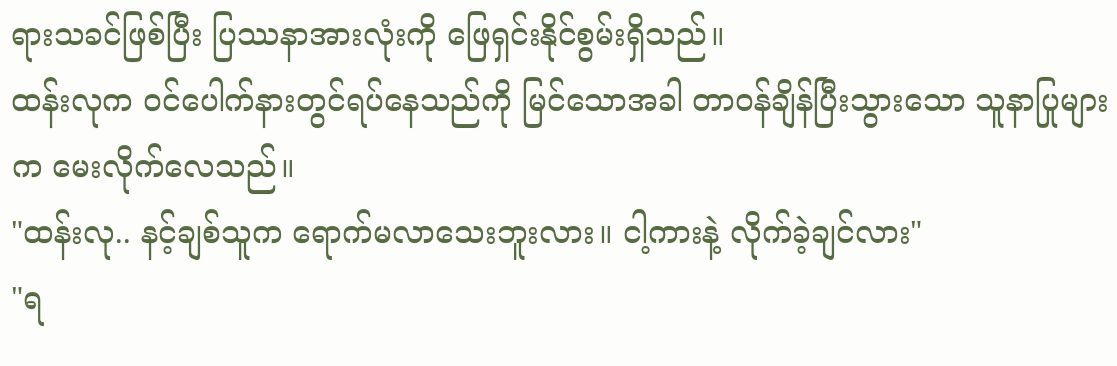ရားသခင်ဖြစ်ပြီး ပြဿနာအားလုံးကို ဖြေရှင်းနိုင်စွမ်းရှိသည်။
ထန်းလုက ဝင်ပေါက်နားတွင်ရပ်နေသည်ကို မြင်သောအခါ တာဝန်ချိန်ပြီးသွားသော သူနာပြုများက မေးလိုက်လေသည်။
"ထန်းလု.. နင့်ချစ်သူက ရောက်မလာသေးဘူးလား။ ငါ့ကားနဲ့ လိုက်ခဲ့ချင်လား"
"ရ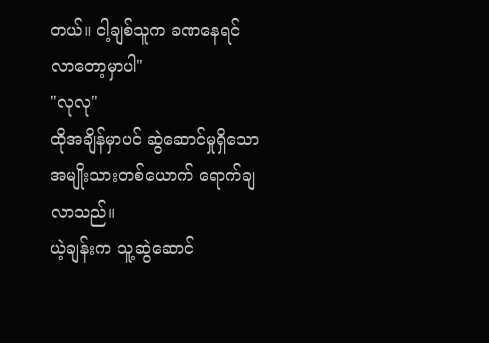တယ်။ ငါ့ချစ်သူက ခဏနေရင် လာတော့မှာပါ"
"လုလု"
ထိုအချိန်မှာပင် ဆွဲဆောင်မှုရှိသော အမျိုးသားတစ်ယောက် ရောက်ချလာသည်။
ယဲ့ချန်းက သူ့ဆွဲဆောင်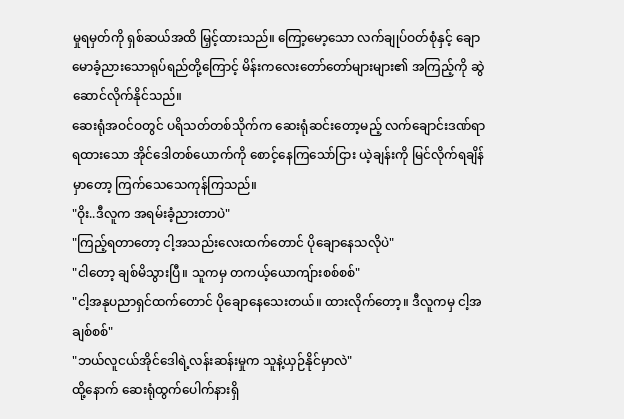မှုရမှတ်ကို ရှစ်ဆယ်အထိ မြှင့်ထားသည်။ ကြော့မော့သော လက်ချုပ်ဝတ်စုံနှင့် ချောမောခံ့ညားသောရုပ်ရည်တို့ကြောင့် မိန်းကလေးတော်တော်များများ၏ အကြည့်ကို ဆွဲဆောင်လိုက်နိုင်သည်။
ဆေးရုံအဝင်ဝတွင် ပရိသတ်တစ်သိုက်က ဆေးရုံဆင်းတော့မည့် လက်ချောင်းဒဏ်ရာရထားသော အိုင်ဒေါတစ်ယောက်ကို စောင့်နေကြသော်ငြား ယဲ့ချန်းကို မြင်လိုက်ရချိန်မှာတော့ ကြက်သေသေကုန်ကြသည်။
"ဝိုး..ဒီလူက အရမ်းခံ့ညားတာပဲ"
"ကြည့်ရတာတော့ ငါ့အသည်းလေးထက်တောင် ပိုချောနေသလိုပဲ"
"ငါတော့ ချစ်မိသွားပြီ။ သူကမှ တကယ့်ယောကျ်ားစစ်စစ်"
"ငါ့အနုပညာရှင်ထက်တောင် ပိုချောနေသေးတယ်။ ထားလိုက်တော့။ ဒီလူကမှ ငါ့အချစ်စစ်"
"ဘယ်လူငယ်အိုင်ဒေါရဲ့လန်းဆန်းမှုက သူနဲ့ယှဉ်နိုင်မှာလဲ"
ထို့နောက် ဆေးရုံထွက်ပေါက်နားရှိ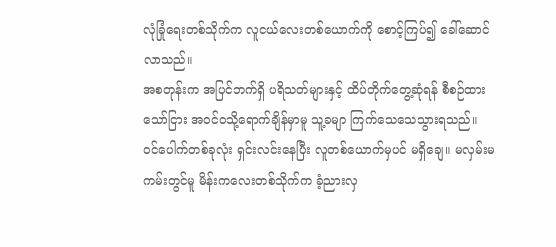လုံခြုံရေးတစ်သိုက်က လူငယ်လေးတစ်ယောက်ကို စောင့်ကြပ်၍ ခေါ်ဆောင်လာသည်။
အစတုန်းက အပြင်ဘက်ရှိ ပရိသတ်များနှင့် ထိပ်တိုက်တွေ့ဆုံရန် စီစဉ်ထားသော်ငြား အဝင်ဝသို့ရောက်ချိန်မှာမူ သူ့ခမျာ ကြက်သေသေသွားရသည်။
ဝင်ပေါက်တစ်ခုလုံး ရှင်းလင်းနေပြီး လူတစ်ယောက်မှပင် မရှိချေ။ မလှမ်းမကမ်းတွင်မူ မိန်းကလေးတစ်သိုက်က ခံ့ညားလှ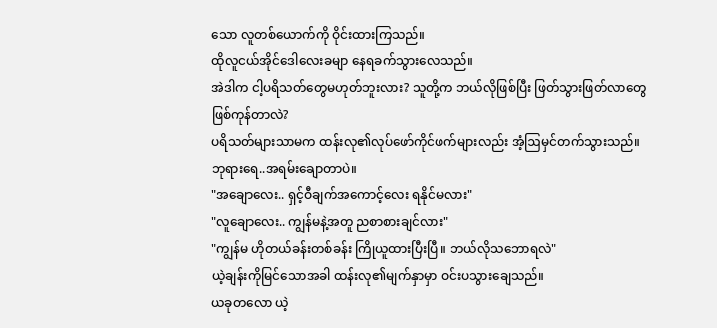သော လူတစ်ယောက်ကို ဝိုင်းထားကြသည်။
ထိုလူငယ်အိုင်ဒေါလေးခမျာ နေရခက်သွားလေသည်။
အဲဒါက ငါ့ပရိသတ်တွေမဟုတ်ဘူးလား? သူတို့က ဘယ်လိုဖြစ်ပြီး ဖြတ်သွားဖြတ်လာတွေ ဖြစ်ကုန်တာလဲ?
ပရိသတ်များသာမက ထန်းလု၏လုပ်ဖော်ကိုင်ဖက်များလည်း အံ့ဩမှင်တက်သွားသည်။
ဘုရားရေ..အရမ်းချောတာပဲ။
"အချောလေး.. ရှင့်ဝီချက်အကောင့်လေး ရနိုင်မလား"
"လူချောလေး.. ကျွန်မနဲ့အတူ ညစာစားချင်လား"
"ကျွန်မ ဟိုတယ်ခန်းတစ်ခန်း ကြိုယူထားပြီးပြီ။ ဘယ်လိုသဘောရလဲ"
ယဲ့ချန်းကိုမြင်သောအခါ ထန်းလု၏မျက်နှာမှာ ဝင်းပသွားချေသည်။
ယခုတလော ယဲ့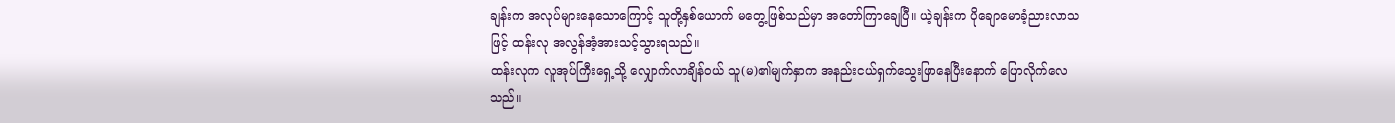ချန်းက အလုပ်များနေသောကြောင့် သူတို့နှစ်ယောက် မတွေ့ဖြစ်သည်မှာ အတော်ကြာချေပြီ။ ယဲ့ချန်းက ပိုချောမောခံ့ညားလာသဖြင့် ထန်းလု အလွန်အံ့အားသင့်သွားရသည်။
ထန်းလုက လူအုပ်ကြီးရှေ့သို့ လျှောက်လာချိန်ဝယ် သူ(မ)၏မျက်နှာက အနည်းငယ်ရှက်သွေးဖြာနေပြီးနောက် ပြောလိုက်လေသည်။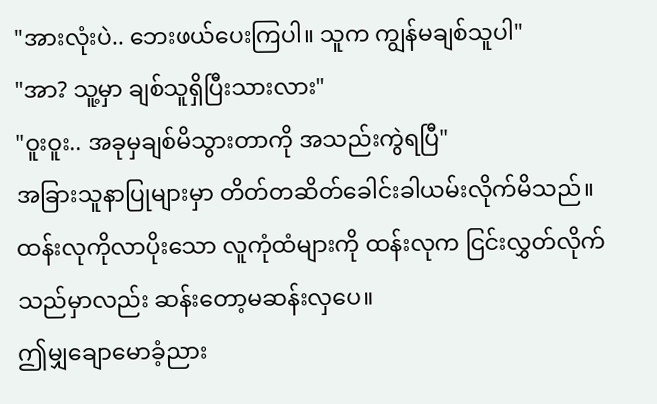"အားလုံးပဲ.. ဘေးဖယ်ပေးကြပါ။ သူက ကျွန်မချစ်သူပါ"
"အာ? သူ့မှာ ချစ်သူရှိပြီးသားလား"
"ဝူးဝူး.. အခုမှချစ်မိသွားတာကို အသည်းကွဲရပြီ"
အခြားသူနာပြုများမှာ တိတ်တဆိတ်ခေါင်းခါယမ်းလိုက်မိသည်။
ထန်းလုကိုလာပိုးသော လူကုံထံများကို ထန်းလုက ငြင်းလွှတ်လိုက်သည်မှာလည်း ဆန်းတော့မဆန်းလှပေ။
ဤမျှချောမောခံ့ညား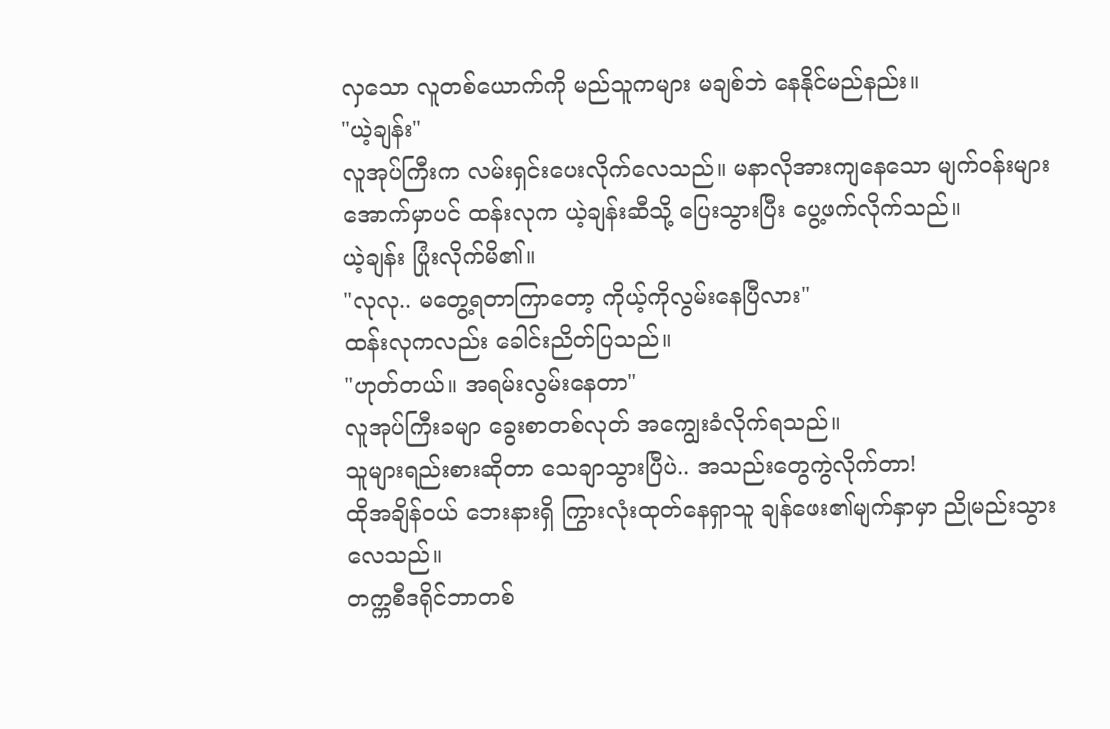လှသော လူတစ်ယောက်ကို မည်သူကများ မချစ်ဘဲ နေနိုင်မည်နည်း။
"ယဲ့ချန်း"
လူအုပ်ကြီးက လမ်းရှင်းပေးလိုက်လေသည်။ မနာလိုအားကျနေသော မျက်ဝန်းများအောက်မှာပင် ထန်းလုက ယဲ့ချန်းဆီသို့ ပြေးသွားပြီး ပွေ့ဖက်လိုက်သည်။
ယဲ့ချန်း ပြုံးလိုက်မိ၏။
"လုလု.. မတွေ့ရတာကြာတော့ ကိုယ့်ကိုလွမ်းနေပြီလား"
ထန်းလုကလည်း ခေါင်းညိတ်ပြသည်။
"ဟုတ်တယ်။ အရမ်းလွမ်းနေတာ"
လူအုပ်ကြီးခမျာ ခွေးစာတစ်လုတ် အကျွေးခံလိုက်ရသည်။
သူများရည်းစားဆိုတာ သေချာသွားပြီပဲ.. အသည်းတွေကွဲလိုက်တာ!
ထိုအချိန်ဝယ် ဘေးနားရှိ ကြွားလုံးထုတ်နေရှာသူ ချန်ဖေး၏မျက်နှာမှာ ညိုမည်းသွားလေသည်။
တက္ကစီဒရိုင်ဘာတစ်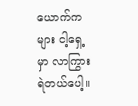ယောက်ကများ ငါ့ရှေ့မှာ လာကြွားရဲတယ်ပေါ့။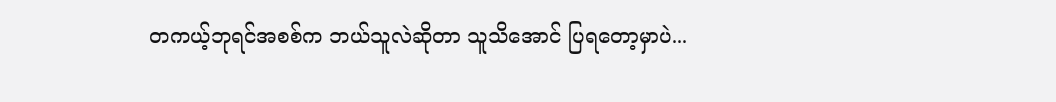တကယ့်ဘုရင်အစစ်က ဘယ်သူလဲဆိုတာ သူသိအောင် ပြရတော့မှာပဲ...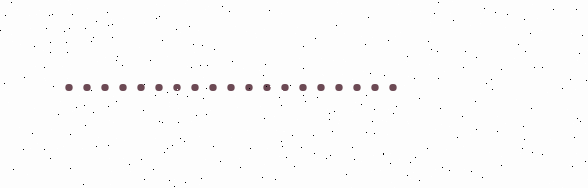•••••••••••••••••••